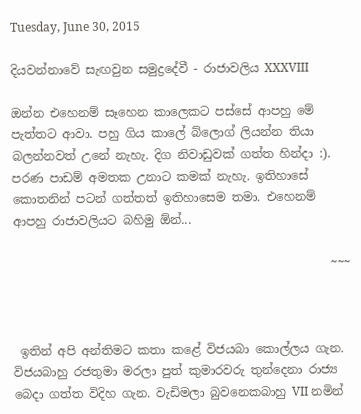Tuesday, June 30, 2015

දියවන්නාවේ සැඟවුන සමුද්‍රදේවී - රාජාවලිය XXXVIII

ඔන්න එහෙනම් සෑහෙන කාලෙකට පස්සේ ආපහු මේ පැත්තට ආවා. පහු ගිය කාලේ බ්ලොග් ලියන්න තියා බලන්නවත් උනේ නැහැ. දිග නිවාඩුවක් ගත්ත හින්දා :). පරණ පාඩම් අමතක උනාට කමක් නැහැ. ඉතිහාසේ කොතනින් පටන් ගත්තත් ඉතිහාසෙම තමා. එහෙනම් ආපහු රාජාවලියට බහිමු ඕන්...

                                                     ~~~



 ඉතින් අපි අන්තිමට කතා කළේ විජයබා කොල්ලය ගැන. විජයබාහු රජතුමා මරලා පුත් කුමාරවරු තුන්දෙනා රාජ්‍ය බෙදා ගත්ත විදිහ ගැන. වැඩිමලා බුවනෙකබාහු VII නමින්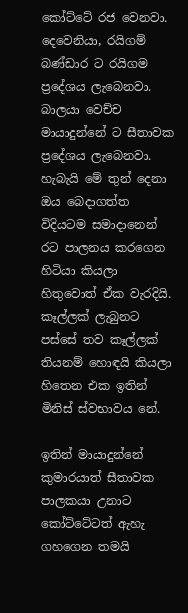කෝට්ටේ රජ වෙනවා. දෙවෙනියා, රයිගම් බණ්ඩාර ට රයිගම ප්‍රදේශය ලැබෙනවා. බාලයා වෙච්ච මායාදුන්නේ ට සීතාවක ප්‍රදේශය ලැබෙනවා. හැබැයි මේ තුන් දෙනා ඔය බෙදාගත්ත විදියටම සමාදානෙන් රට පාලනය කරගෙන හිටියා කියලා හිතුවොත් ඒක වැරදියි. කෑල්ලක් ලැබුනට පස්සේ තව කෑල්ලක් තියනම් හොඳයි කියලා හිතෙන එක ඉතින් මිනිස් ස්වභාවය නේ.

ඉතින් මායාදුන්නේ කුමාරයාත් සීතාවක පාලකයා උනාට කෝට්ටේටත් ඇහැ ගහගෙන තමයි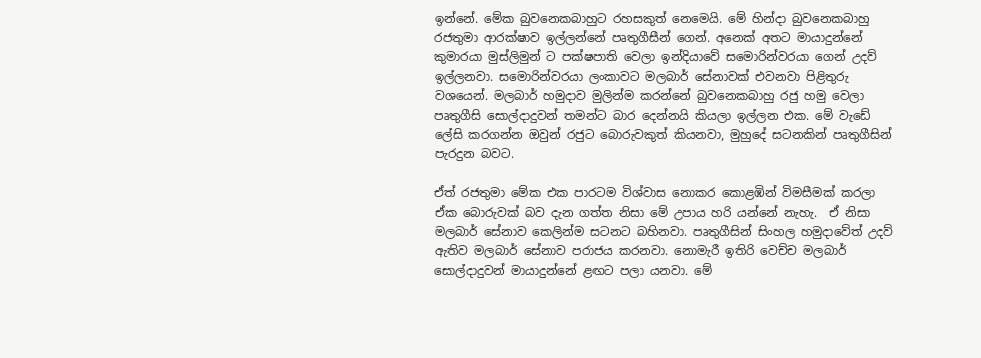ඉන්නේ. මේක බුවනෙකබාහුට රහසකුත් නෙමෙයි. මේ හින්දා බුවනෙකබාහු රජතුමා ආරක්ෂාව ඉල්ලන්නේ පෘතුගීසීන් ගෙන්. අනෙක් අතට මායාදුන්නේ කුමාරයා මුස්ලිමුන් ට පක්ෂපාති වෙලා ඉන්දියාවේ සමොරින්වරයා ගෙන් උදව් ඉල්ලනවා. සමොරින්වරයා ලංකාවට මලබාර් සේනාවක් එවනවා පිළිතුරු වශයෙන්. මලබාර් හමුදාව මුලින්ම කරන්නේ බුවනෙකබාහු රජු හමු වෙලා පෘතුගීසි සොල්දාදුවන් තමන්ට බාර දෙන්නයි කියලා ඉල්ලන එක. මේ වැඩේ ලේසි කරගන්න ඔවුන් රජුට බොරුවකුත් කියනවා, මුහුදේ සටනකින් පෘතුගීසින් පැරදුන බවට.

ඒත් රජතුමා මේක එක පාරටම විශ්වාස නොකර කොළඹින් විමසීමක් කරලා ඒක බොරුවක් බව දැන ගත්ත නිසා මේ උපාය හරි යන්නේ නැහැ.  ඒ නිසා මලබාර් සේනාව කෙලින්ම සටනට බහිනවා. පෘතුගීසින් සිංහල හමුදාවේත් උදව් ඇතිව මලබාර් සේනාව පරාජය කරනවා. නොමැරී ඉතිරි වෙච්ච මලබාර් සොල්දාදුවන් මායාදුන්නේ ළඟට පලා යනවා. මේ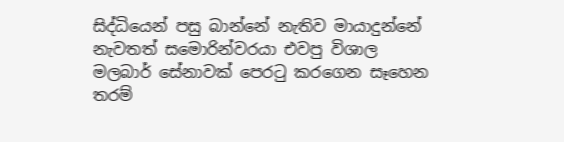සිද්ධියෙන් පසු බාන්නේ නැතිව මායාදුන්නේ නැවතත් සමොරින්වරයා එවපු විශාල මලබාර් සේනාවක් පෙරටු කරගෙන සෑහෙන තරම්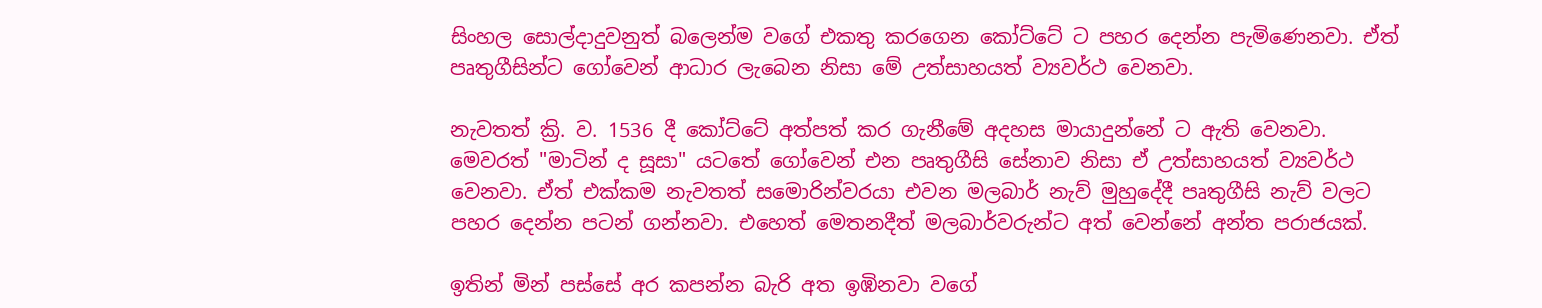සිංහල සොල්දාදුවනුත් බලෙන්ම වගේ එකතු කරගෙන කෝට්ටේ ට පහර දෙන්න පැමිණෙනවා. ඒත් පෘතුගීසින්ට ගෝවෙන් ආධාර ලැබෙන නිසා මේ උත්සාහයත් ව්‍යවර්ථ වෙනවා.

නැවතත් ක්‍රි. ව. 1536 දී කෝට්ටේ අත්පත් කර ගැනීමේ අදහස මායාදුන්නේ ට ඇති වෙනවා. මෙවරත් "මාටින් ද සූසා" යටතේ ගෝවෙන් එන පෘතුගීසි සේනාව නිසා ඒ උත්සාහයත් ව්‍යවර්ථ වෙනවා. ඒත් එක්කම නැවතත් සමොරින්වරයා එවන මලබාර් නැව් මුහුදේදී පෘතුගීසි නැව් වලට පහර දෙන්න පටන් ගන්නවා. එහෙත් මෙතනදීත් මලබාර්වරුන්ට අත් වෙන්නේ අන්ත පරාජයක්.

ඉතින් මින් පස්සේ අර කපන්න බැරි අත ඉඹිනවා වගේ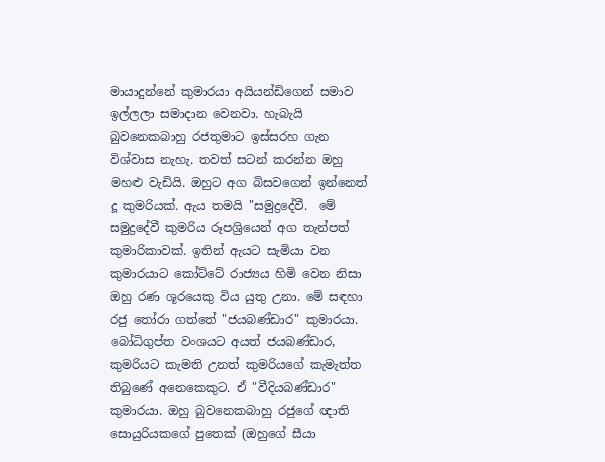මායාදුන්නේ කුමාරයා අයියන්ඩිගෙන් සමාව ඉල්ලලා සමාදාන වෙනවා. හැබැයි බුවනෙකබාහු රජතුමාට ඉස්සරහ ගැන විශ්වාස නැහැ. තවත් සටන් කරන්න ඔහු මහළු වැඩියි. ඔහුට අග බිසවගෙන් ඉන්නෙත් දූ කුමරියක්. ඇය තමයි "සමුද්‍රදේවී.  මේ සමුද්‍රදේවී කුමරිය රූපශ්‍රියෙන් අග තැන්පත් කුමාරිකාවක්. ඉතින් ඇයට සැමියා වන කුමාරයාට කෝට්ටේ රාජ්‍යය හිමි වෙන නිසා ඔහු රණ ශූරයෙකු විය යුතු උනා. මේ සඳහා රජු තෝරා ගත්තේ "ජයබණ්ඩාර" කුමාරයා. බෝධිගුප්ත වංශයට අයත් ජයබණ්ඩාර, කුමරියට කැමති උනත් කුමරියගේ කැමැත්ත තිබුණේ අනෙකෙකුට. ඒ "වීදියබණ්ඩාර" කුමාරයා. ඔහු බුවනෙකබාහු රජුගේ ඥාති සොයුරියකගේ පුතෙක් (ඔහුගේ සීයා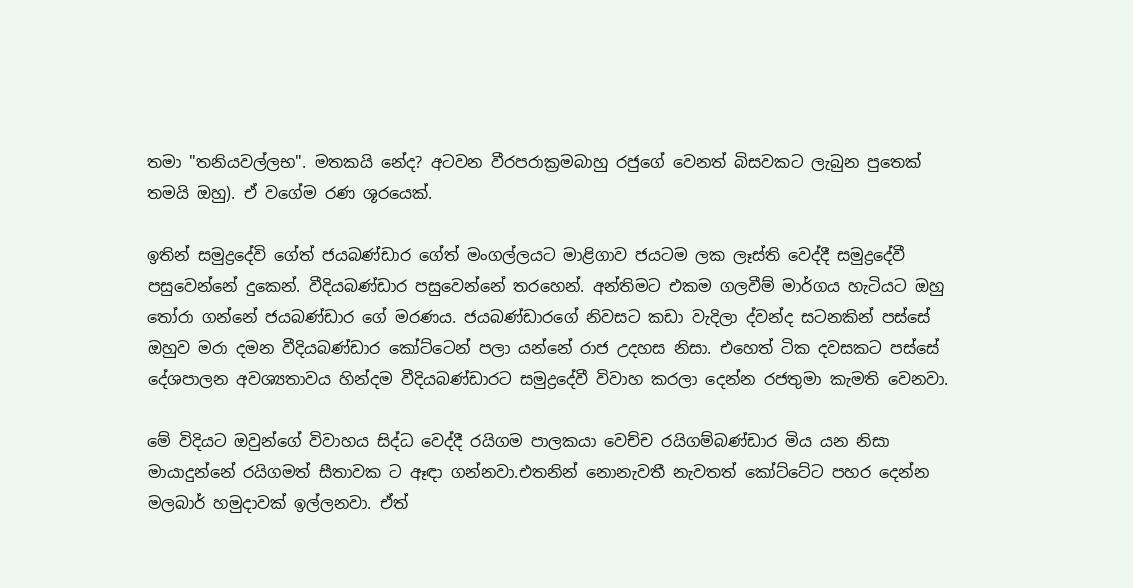තමා "තනියවල්ලභ". මතකයි නේද? අටවන වීරපරාක්‍රමබාහු රජුගේ වෙනත් බිසවකට ලැබුන පුතෙක් තමයි ඔහු). ඒ වගේම රණ ශූරයෙක්.

ඉතින් සමුද්‍රදේවි ගේත් ජයබණ්ඩාර ගේත් මංගල්ලයට මාළිගාව ජයටම ලක ලෑස්ති වෙද්දී සමුද්‍රදේවී පසුවෙන්නේ දුකෙන්. වීදියබණ්ඩාර පසුවෙන්නේ තරහෙන්. අන්තිමට එකම ගලවීම් මාර්ගය හැටියට ඔහු තෝරා ගන්නේ ජයබණ්ඩාර ගේ මරණය. ජයබණ්ඩාරගේ නිවසට කඩා වැදිලා ද්වන්ද සටනකින් පස්සේ ඔහුව මරා දමන වීදියබණ්ඩාර කෝට්ටෙන් පලා යන්නේ රාජ උදහස නිසා. එහෙත් ටික දවසකට පස්සේ දේශපාලන අවශ්‍යතාවය හින්දම වීදියබණ්ඩාරට සමුද්‍රදේවී විවාහ කරලා දෙන්න රජතුමා කැමති වෙනවා.

මේ විදියට ඔවුන්ගේ විවාහය සිද්ධ වෙද්දී රයිගම පාලකයා වෙච්ච රයිගම්බණ්ඩාර මිය යන නිසා මායාදුන්නේ රයිගමත් සීතාවක ට ඈඳා ගන්නවා.එතනින් නොනැවතී නැවතත් කෝට්ටේට පහර දෙන්න මලබාර් හමුදාවක් ඉල්ලනවා. ඒත්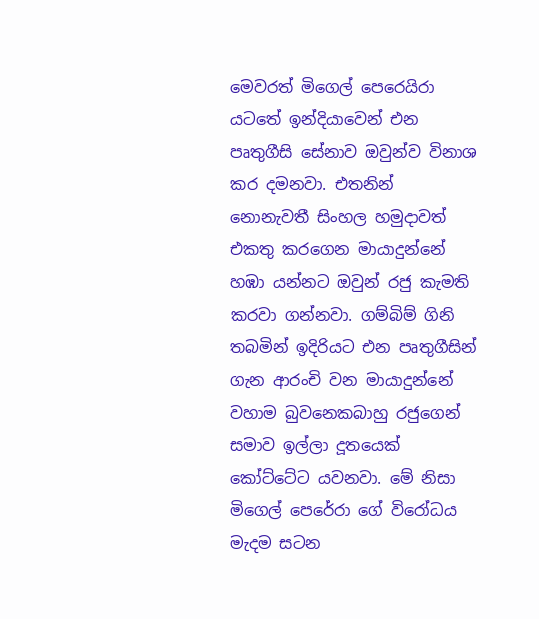මෙවරත් මිගෙල් පෙරෙයිරා යටතේ ඉන්දියාවෙන් එන පෘතුගීසි සේනාව ඔවුන්ව විනාශ කර දමනවා. එතනින් නොනැවතී සිංහල හමුදාවත් එකතු කරගෙන මායාදුන්නේ හඹා යන්නට ඔවුන් රජු කැමති කරවා ගන්නවා. ගම්බිම් ගිනි තබමින් ඉදිරියට එන පෘතුගීසින් ගැන ආරංචි වන මායාදුන්නේ වහාම බුවනෙකබාහු රජුගෙන් සමාව ඉල්ලා දූතයෙක් කෝට්ටේට යවනවා. මේ නිසා මිගෙල් පෙරේරා ගේ විරෝධය මැදම සටන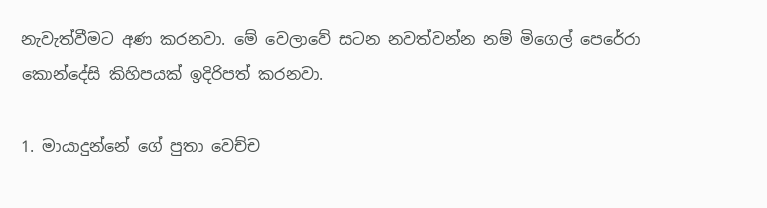නැවැත්වීමට අණ කරනවා. මේ වෙලාවේ සටන නවත්වන්න නම් මිගෙල් පෙරේරා කොන්දේසි කිහිපයක් ඉදිරිපත් කරනවා.

1. මායාදුන්නේ ගේ පුතා වෙච්ච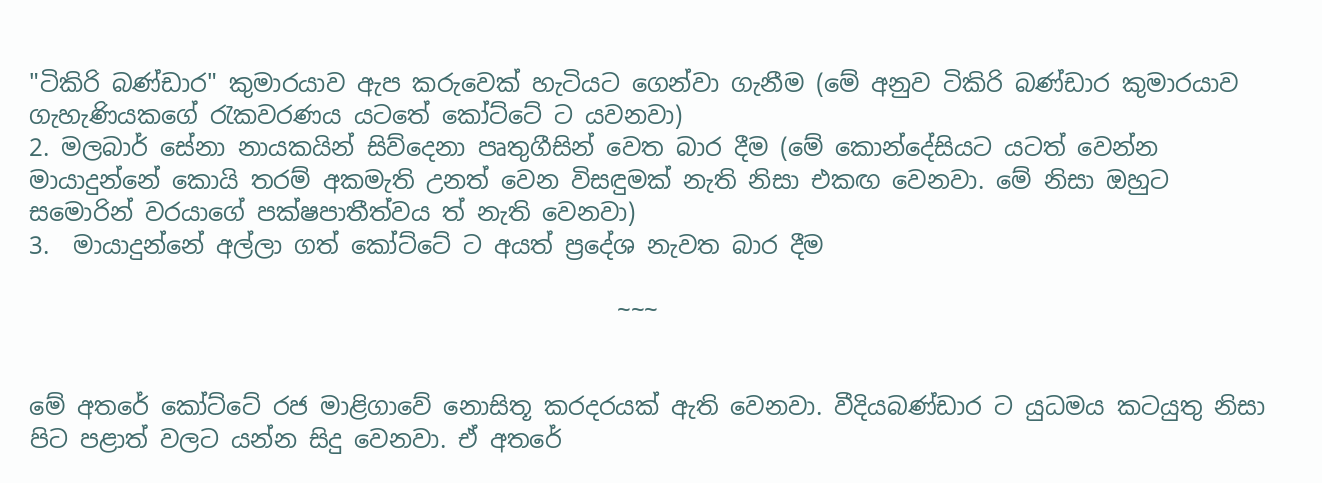"ටිකිරි බණ්ඩාර" කුමාරයාව ඇප කරුවෙක් හැටියට ගෙන්වා ගැනීම (මේ අනුව ටිකිරි බණ්ඩාර කුමාරයාව ගැහැණියකගේ රැකවරණය යටතේ කෝට්ටේ ට යවනවා)
2. මලබාර් සේනා නායකයින් සිව්දෙනා පෘතුගීසින් වෙත බාර දීම (මේ කොන්දේසියට යටත් වෙන්න මායාදුන්නේ කොයි තරම් අකමැති උනත් වෙන විසඳුමක් නැති නිසා එකඟ වෙනවා. මේ නිසා ඔහුට සමොරින් වරයාගේ පක්ෂපාතීත්වය ත් නැති වෙනවා)
3.  මායාදුන්නේ අල්ලා ගත් කෝට්ටේ ට අයත් ප්‍රදේශ නැවත බාර දීම

                                                 ~~~


මේ අතරේ කෝට්ටේ රජ මාළිගාවේ නොසිතූ කරදරයක් ඇති වෙනවා. වීදියබණ්ඩාර ට යුධමය කටයුතු නිසා පිට පළාත් වලට යන්න සිදු වෙනවා. ඒ අතරේ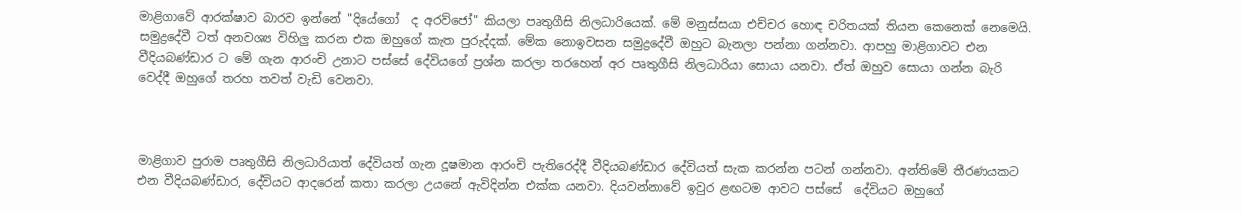මාළිගාවේ ආරක්ෂාව බාරව ඉන්නේ "දියේගෝ  ද අරව්ජෝ" කියලා පෘතුගීසි නිලධාරියෙක්. මේ මනුස්සයා එච්චර හොඳ චරිතයක් තියන කෙනෙක් නෙමෙයි. සමුද්‍රදේවී ටත් අනවශ්‍ය විහිලු කරන එක ඔහුගේ කැත පුරුද්දක්. මේක නොඉවසන සමුද්‍රදේවී ඔහුට බැනලා පන්නා ගන්නවා. ආපහු මාළිගාවට එන වීදියබණ්ඩාර ට මේ ගැන ආරංචි උනාට පස්සේ දේවියගේ ප්‍රශ්න කරලා තරහෙන් අර පෘතුගීසි නිලධාරියා සොයා යනවා. ඒත් ඔහුව සොයා ගන්න බැරි වෙද්දී ඔහුගේ තරහ තවත් වැඩි වෙනවා.



මාළිගාව පුරාම පෘතුගීසි නිලධාරියාත් දේවියත් ගැන දූෂමාන ආරංචි පැතිරෙද්දී වීදියබණ්ඩාර දේවියත් සැක කරන්න පටන් ගන්නවා. අන්තිමේ තීරණයකට එන වීදියබණ්ඩාර, දේවියට ආදරෙන් කතා කරලා උයනේ ඇවිදින්න එක්ක යනවා. දියවන්නාවේ ඉවුර ළඟටම ආවට පස්සේ  දේවියට ඔහුගේ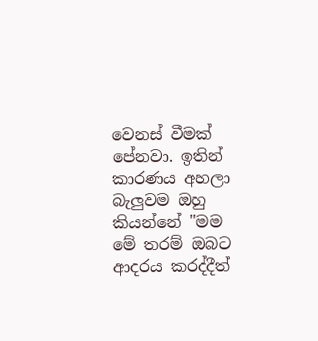වෙනස් වීමක් පේනවා. ඉතින් කාරණය අහලා බැලුවම ඔහු කියන්නේ "මම මේ තරම් ඔබට ආදරය කරද්දීත්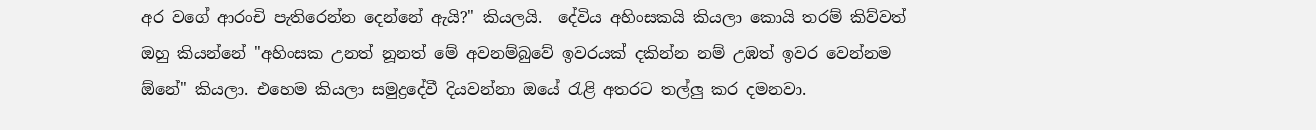අර වගේ ආරංචි පැතිරෙන්න දෙන්නේ ඇයි?" කියලයි.  දේවිය අහිංසකයි කියලා කොයි තරම් කිව්වත් ඔහු කියන්නේ "අහිංසක උනත් නූනත් මේ අවනම්බුවේ ඉවරයක් දකින්න නම් උඹත් ඉවර වෙන්නම ඕනේ" කියලා. එහෙම කියලා සමුද්‍රදේවී දියවන්නා ඔයේ රැළි අතරට තල්ලු කර දමනවා.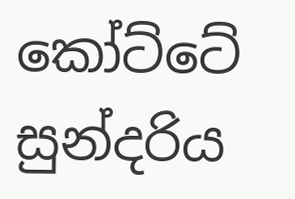කෝට්ටේ සුන්දරිය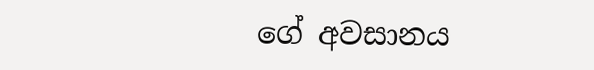ගේ අවසානය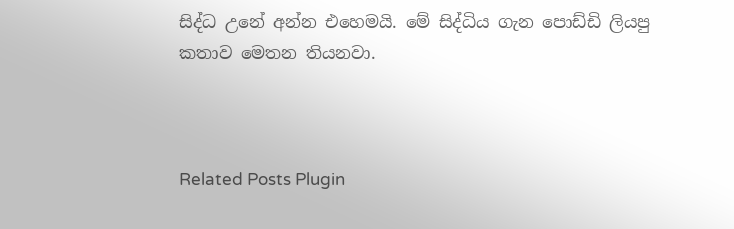සිද්ධ උනේ අන්න එහෙමයි. මේ සිද්ධිය ගැන පොඩ්ඩි ලියපු කතාව මෙතන තියනවා.



Related Posts Plugin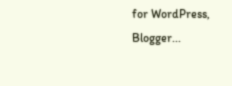for WordPress, Blogger...